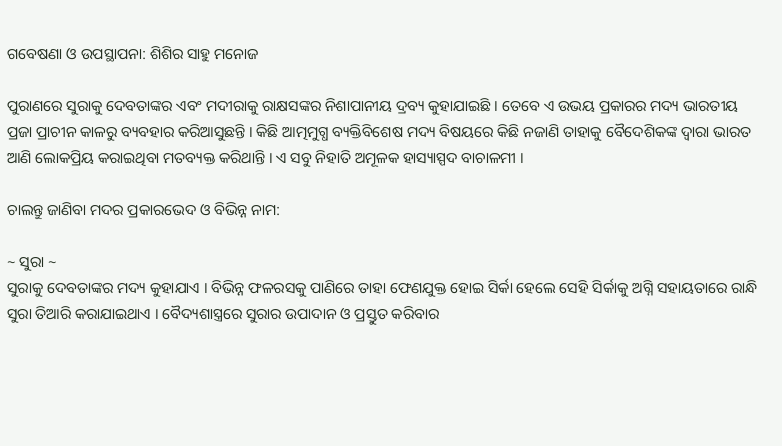ଗବେଷଣା ଓ ଉପସ୍ଥାପନା: ଶିଶିର ସାହୁ ମନୋଜ

ପୁରାଣରେ ସୁରାକୁ ଦେବତାଙ୍କର ଏବଂ ମଦୀରାକୁ ରାକ୍ଷସଙ୍କର ନିଶାପାନୀୟ ଦ୍ରବ୍ୟ କୁହାଯାଇଛି । ତେବେ ଏ ଉଭୟ ପ୍ରକାରର ମଦ୍ୟ ଭାରତୀୟ ପ୍ରଜା ପ୍ରାଚୀନ କାଳରୁ ବ୍ୟବହାର କରିଆସୁଛନ୍ତି । କିଛି ଆତ୍ମମୁଗ୍ଧ ବ୍ୟକ୍ତିବିଶେଷ ମଦ୍ୟ ବିଷୟରେ କିଛି ନଜାଣି ତାହାକୁ ବୈଦେଶିକଙ୍କ ଦ୍ବାରା ଭାରତ ଆଣି ଲୋକପ୍ରିୟ କରାଇଥିବା ମତବ୍ୟକ୍ତ କରିଥାନ୍ତି । ଏ ସବୁ ନିହାତି ଅମୂଳକ ହାସ୍ୟାସ୍ପଦ ବାଚାଳମୀ ।

ଚାଲନ୍ତୁ ଜାଣିବା ମଦର ପ୍ରକାରଭେଦ ଓ ବିଭିନ୍ନ ନାମ:

~ ସୁରା ~
ସୁରାକୁ ଦେବତାଙ୍କର ମଦ୍ୟ କୁହାଯାଏ । ବିଭିନ୍ନ ଫଳରସକୁ ପାଣିରେ ତାହା ଫେଣଯୁକ୍ତ ହୋଇ ସିର୍କା ହେଲେ ସେହି ସିର୍କାକୁ ଅଗ୍ନି ସହାୟତାରେ ରାନ୍ଧି ସୁରା ତିଆରି କରାଯାଇଥାଏ । ବୈଦ୍ୟଶାସ୍ତ୍ରରେ ସୁରାର ଉପାଦାନ ଓ ପ୍ରସ୍ତୁତ କରିବାର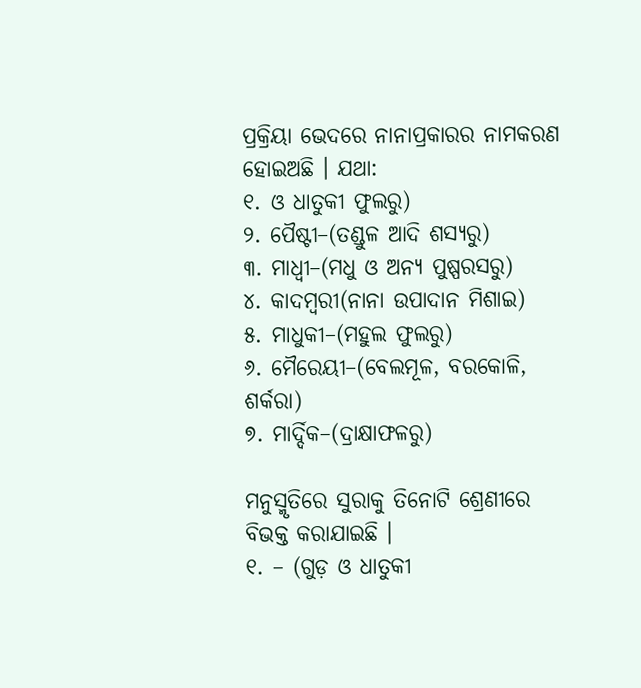ପ୍ରକ୍ରିୟା ଭେଦରେ ନାନାପ୍ରକାରର ନାମକରଣ ହୋଇଅଛି । ଯଥା:
୧. ଓ ଧାତୁକୀ ଫୁଲରୁ)
୨. ପୈଷ୍ଟୀ–(ତଣ୍ଡୁଳ ଆଦି ଶସ୍ୟରୁ)
୩. ମାଧ୍ଵୀ–(ମଧୁ ଓ ଅନ୍ୟ ପୁଷ୍ପରସରୁ)
୪. କାଦମ୍ଵରୀ(ନାନା ଉପାଦାନ ମିଶାଇ)
୫. ମାଧୁକୀ–(ମହୁଲ ଫୁଲରୁ)
୬. ମୈରେୟୀ–(ବେଲମୂଳ, ବରକୋଳି, ଶର୍କରା)
୭. ମାର୍ଦ୍ଦିକ–(ଦ୍ରାକ୍ଷାଫଳରୁ)

ମନୁସ୍ମୃତିରେ ସୁରାକୁ ତିନୋଟି ଶ୍ରେଣୀରେ ବିଭକ୍ତ କରାଯାଇଛି ।
୧. – (ଗୁଡ଼ ଓ ଧାତୁକୀ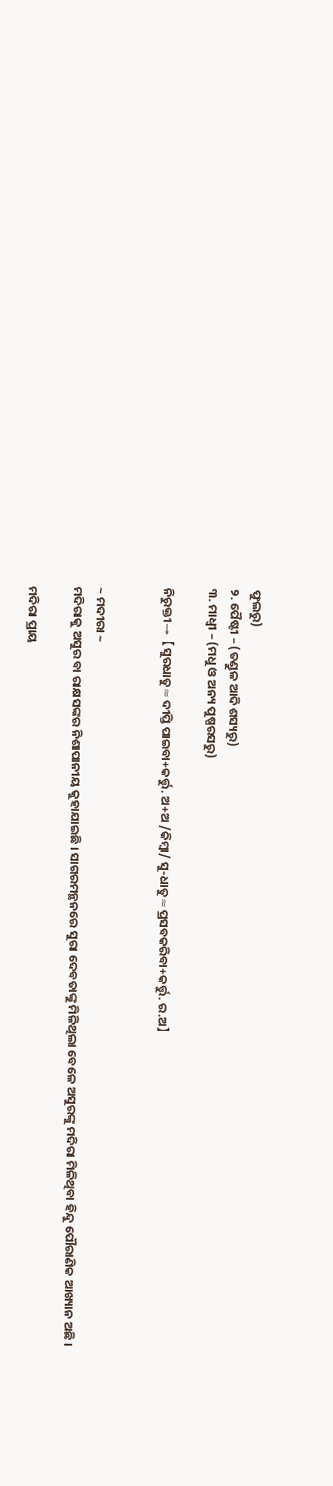ଫୁଲରୁ)
୨. ପୈଷ୍ଟୀ – (ତଣ୍ଡୁଳ ଆଦି ଶସ୍ୟରୁ)
୩. ମାଧ୍ଵୀ – (ମଧୁ ଓ ଅନ୍ୟ ପୁଷ୍ପରସରୁ)

ନିରୁକ୍ତୀ→【ସୁରଧାତୁ≈ଦୀପ୍ତି ପାଇବା+କର୍ତ୍ତୁ. ଅ+ଅ /କିମ୍ବା/ ସୁ-ଧାତୁ≈ପ୍ରସବକରିବା+କର୍ତ୍ତୁ. ର.ଅ】


~ ମଦୀରା ~
ମଦିରାକୁ ଅସୁର ବା ରାକ୍ଷସଙ୍କର ନିଶାପାନୀୟ କୁହାଯାଇଛି । ସାଗରମନ୍ଥନରେ ସୁରା ଦେବତାଙ୍କୁ ମିଳିଥିଲା ବେଳେ ଅସୁରଙ୍କୁ ମଦିରା ମିଳିଥିବା ହିନ୍ଦୁ ପୌରାଣିକ ଆଖ୍ୟାନ ଅଛି ।

ମଦିରା ପ୍ରାୟ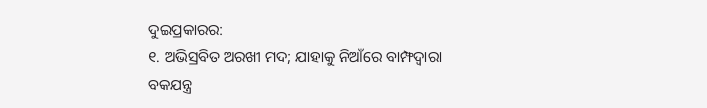ଦୁଇପ୍ରକାରର:
୧. ଅଭିସ୍ରବିତ ଅରଖୀ ମଦ; ଯାହାକୁ ନିଆଁରେ ବାମ୍ଫଦ୍ବାରା ବକଯନ୍ତ୍ର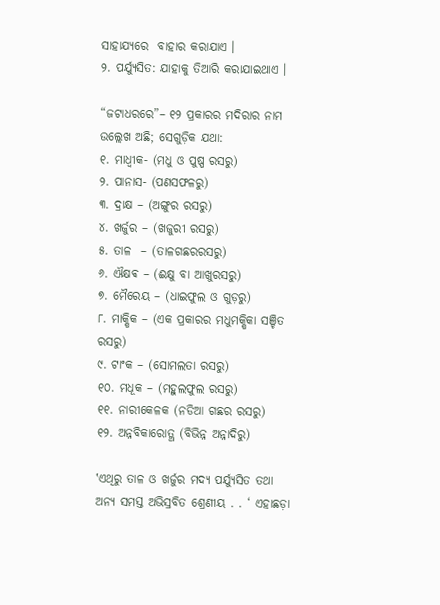ସାହାଯ୍ୟରେ  ବାହାର କରାଯାଏ ।
୨. ପର୍ଯ୍ୟୁସିତ: ଯାହାକୁ ତିଆରି କରାଯାଇଥାଏ ।

“ଜଟାଧରରେ”– ୧୨ ପ୍ରକାରର ମଦିରାର ନାମ ଉଲ୍ଲେଖ ଅଛି; ସେଗୁଡ଼ିକ ଯଥା:
୧. ମାଧ୍ଵୀକ- (ମଧୁ ଓ ପୁଷ୍ପ ରସରୁ)
୨. ପାନାସ- (ପଣସଫଳରୁ)
୩. ଦ୍ରାକ୍ଷ – (ଅଙ୍ଗୁର ରସରୁ)
୪. ଖର୍ଜୁର – (ଖଜୁରୀ ରସରୁ)
୫. ତାଳ  – (ତାଳଗଛରରସରୁ)
୬. ଐକ୍ଷଵ – (ଈକ୍ଷୁ ବା ଆଖୁରସରୁ)
୭. ମୈରେୟ – (ଧାଇଫୁଲ ଓ ଗୁଡ଼ରୁ)
୮. ମାକ୍ଷିକ – (ଏକ ପ୍ରକାରର ମଧୁମକ୍ଷିକା ସଞ୍ଚିତ ରସରୁ)
୯. ଟାଂକ – (ସୋମଲତା ରସରୁ)
୧୦. ମଧୂକ – (ମହୁଲଫୁଲ ରସରୁ)
୧୧. ନାରୀକେଳକ (ନଡିଆ ଗଛର ରସରୁ)
୧୨. ଅନ୍ନବିକାରୋତ୍ଥ (ବିଭିନ୍ନ ଅନ୍ନାଦିରୁ)

‛ଏଥିରୁ ତାଳ ଓ ଖର୍ଜୁର ମଦ୍ୟ ପର୍ଯ୍ୟୁସିତ ତଥା ଅନ୍ୟ ସମସ୍ତ ଅଭିସ୍ରବିତ ଶ୍ରେଣୀୟ . . ‘ ଏହାଛଡ଼ା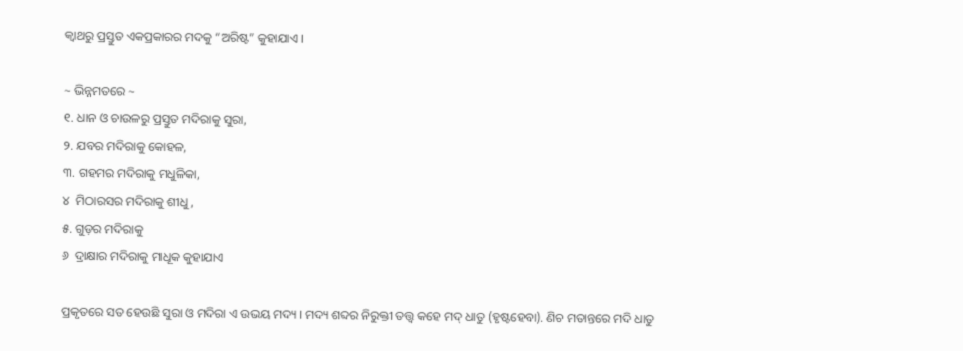କ୍ବାଥରୁ ପ୍ରସ୍ତୁତ ଏକପ୍ରକାରର ମଦକୁ “ଅରିଷ୍ଟ” କୁହାଯାଏ ।

~ ଭିନ୍ନମତରେ ~
୧. ଧାନ ଓ ଚାଉଳରୁ ପ୍ରସ୍ତୁତ ମଦିରାକୁ ସୁରା,
୨. ଯବର ମଦିରାକୁ କୋହଳ,
୩. ଗହମର ମଦିରାକୁ ମଧୁଳିକା,
୪  ମିଠାରସର ମଦିରାକୁ ଶୀଧୁ,
୫. ଗୁଡ଼ର ମଦିରାକୁ
୬  ଦ୍ରାକ୍ଷାର ମଦିରାକୁ ମାଧୂକ କୁହାଯାଏ

ପ୍ରକୃତରେ ସତ ହେଉଛି ସୁରା ଓ ମଦିରା ଏ ଉଭୟ ମଦ୍ୟ । ମଦ୍ୟ ଶବ୍ଦର ନିରୁକ୍ତୀ ତତ୍ତ୍ଵ କହେ ମଦ୍ ଧାତୁ (ହୃଷ୍ଟହେବା). ଣିଚ ମତାନ୍ତରେ ମଦି ଧାତୁ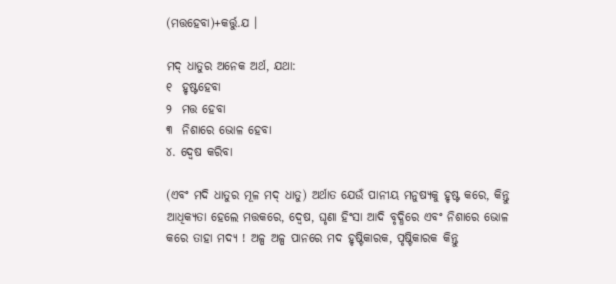(ମତ୍ତହେବା)+କର୍ତ୍ତୁ.ଯ ।

ମଦ୍ ଧାତୁର ଅନେକ ଅର୍ଥ, ଯଥା:
୧  ହୃଷ୍ଟହେବା
୨  ମତ୍ତ ହେବା
୩  ନିଶାରେ ଭୋଳ ହେବା
୪. ଦ୍ବେଷ କରିବା

(ଏବଂ ମଦି ଧାତୁର ମୂଳ ମଦ୍ ଧାତୁ) ଅର୍ଥାତ ଯେଉଁ ପାନୀୟ ମନୁଷ୍ୟକୁ ହୃଷ୍ଟ କରେ, କିନ୍ତୁ ଆଧିକ୍ୟତା ହେଲେ ମତ୍ତକରେ, ଦ୍ବେଷ, ଘୃଣା ହିଂସା ଆଦି ବୃଦ୍ଧିରେ ଏବଂ ନିଶାରେ ଭୋଳ କରେ ତାହା ମଦ୍ୟ ! ଅଳ୍ପ ଅଳ୍ପ ପାନରେ ମଦ ହୃଷ୍ଟିକାରକ, ପୃଷ୍ଟିକାରକ କିନ୍ତୁ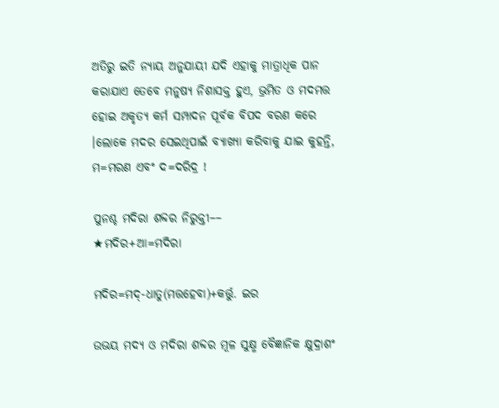ଅତିରୁ ଇତି ନ୍ୟାୟ ଅନୁଯାୟୀ ଯଦି ଏହାକୁ ମାତ୍ରାଧିକ ପାନ କରାଯାଏ ତେବେ ମନୁଷ୍ୟ ନିଶାସକ୍ତ ହୁଏ, ଭ୍ରମିତ ଓ ମଦମତ୍ତ ହୋଇ ଅକୃତ୍ୟ କର୍ମ ସମ୍ପାଦନ ପୂର୍ବକ ବିପଦ ବରଣ କରେ ।ଲୋକେ ମଦର ସେଇଥିପାଇଁ ବ୍ୟାଖ୍ୟା କରିବାକୁ ଯାଇ କୁହନ୍ତି,
ମ=ମରଣ ଏବଂ ଦ=ଦରିଦ୍ର !

ପୁନଶ୍ଚ ମଦିରା ଶବ୍ଦର ନିରୁକ୍ତୀ––
★ମଦିର+ଆ=ମଦିରା

ମଦିର=ମଦ୍-ଧାତୁ(ମତ୍ତହେବା)+କର୍ତ୍ତୁ. ଇର

ଉଭୟ ମଦ୍ୟ ଓ ମଦିରା ଶବ୍ଦର ମୂଳ ସୁକ୍ଷ୍ମ ବୈଜ୍ଞାନିକ କ୍ଷୁଦ୍ରାଶଂ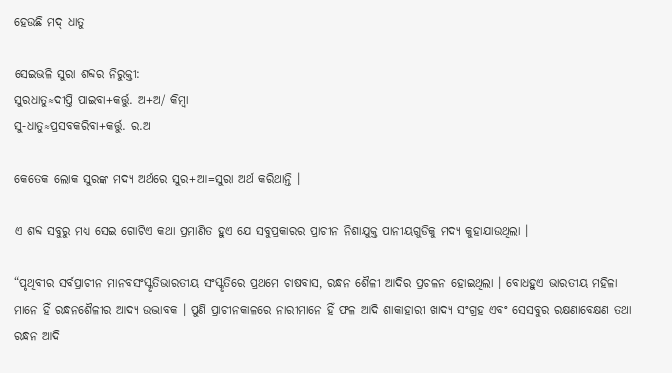ହେଉଛି ମଦ୍ ଧାତୁ

ସେଇଭଳି ସୁରା ଶବ୍ଦର ନିରୁକ୍ତୀ:
ସୁରଧାତୁ≈ଦୀପ୍ତି ପାଇବା+କର୍ତ୍ତୁ. ଅ+ଅ/ କିମ୍ବା
ସୁ-ଧାତୁ≈ପ୍ରସବକରିବା+କର୍ତ୍ତୁ. ର.ଅ

କେତେକ ଲୋକ ସୁରଙ୍କ ମଦ୍ୟ ଅର୍ଥରେ ସୁର+ଆ=ସୁରା ଅର୍ଥ କରିଥାନ୍ତି ।

ଏ ଶବ୍ଦ ସବୁରୁ ମଧ୍ୟ ସେଇ ଗୋଟିଏ କଥା ପ୍ରମାଣିତ ହୁଏ ଯେ ସବୁପ୍ରକାରର ପ୍ରାଚୀନ ନିଶାଯୁକ୍ତ ପାନୀୟଗୁଡିକୁ ମଦ୍ୟ କୁହାଯାଉଥିଲା ‌।

“ପୃଥିବୀର ସର୍ବପ୍ରାଚୀନ ମାନବସଂସ୍କୃତିଭାରତୀୟ ସଂସ୍କୃତିରେ ପ୍ରଥମେ ଚାଷବାସ, ରନ୍ଧନ ଶୈଳୀ ଆଦିର ପ୍ରଚଳନ ହୋଇଥିଲା । ବୋଧହୁଏ ଭାରତୀୟ ମହିଳା ମାନେ ହିଁ ରନ୍ଧନଶୈଳୀର ଆଦ୍ୟ ଉଦ୍ଭାବକ । ପୁଣି ପ୍ରାଚୀନକାଳରେ ନାରୀମାନେ ହିଁ ଫଳ ଆଦି ଶାକାହାରୀ ଖାଦ୍ୟ ସଂଗ୍ରହ ଏବଂ ସେସବୁର ରକ୍ଷଣାବେକ୍ଷଣ ତଥା ରନ୍ଧନ ଆଦି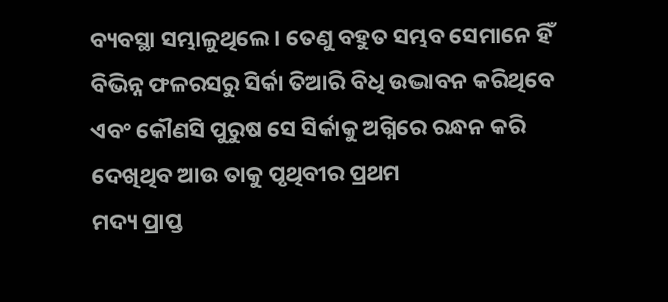ବ୍ୟବସ୍ଥା ସମ୍ଭାଳୁଥିଲେ । ତେଣୁ ବହୁତ ସମ୍ଭବ ସେମାନେ ହିଁ ବିଭିନ୍ନ ଫଳରସରୁ ସିର୍କା ତିଆରି ବିଧି ଉଦ୍ଭାବନ କରିଥିବେ ଏବଂ କୌଣସି ପୁରୁଷ ସେ ସିର୍କାକୁ ଅଗ୍ନିରେ ରନ୍ଧନ କରି ଦେଖିଥିବ ଆଉ ତାକୁ ପୃଥିବୀର ପ୍ରଥମ
ମଦ୍ୟ ପ୍ରାପ୍ତ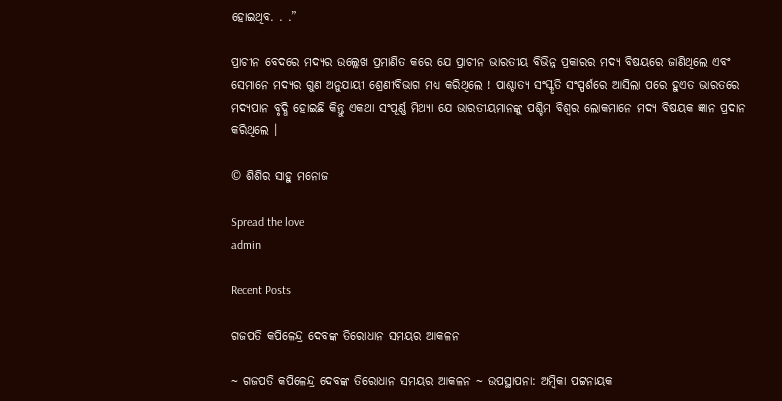ହୋଇଥିବ. . .”

ପ୍ରାଚୀନ ବେଦରେ ମଦ୍ୟର ଉଲ୍ଲେଖ ପ୍ରମାଣିତ କରେ ଯେ ପ୍ରାଚୀନ ଭାରତୀୟ ବିଭିନ୍ନ ପ୍ରକାରର ମଦ୍ୟ ବିଷୟରେ ଜାଣିଥିଲେ ଏବଂ ସେମାନେ ମଦ୍ୟର ଗୁଣ ଅନୁଯାୟୀ ଶ୍ରେଣୀବିଭାଗ ମଧ୍ଯ କରିଥିଲେ ! ପାଶ୍ଚାତ୍ୟ ସଂସ୍କୃତି ସଂସ୍ପର୍ଶରେ ଆସିଲା ପରେ ହୁଏତ ଭାରତରେ ମଦ୍ୟପାନ ବୃଦ୍ଧି ହୋଇଛି କିନ୍ତୁ ଏକଥା ସଂପୂର୍ଣ୍ଣ ମିଥ୍ଯା ଯେ ଭାରତୀୟମାନଙ୍କୁ ପଶ୍ଚିମ ବିଶ୍ବର ଲୋକମାନେ ମଦ୍ୟ ବିଷୟକ ଜ୍ଞାନ ପ୍ରଦାନ କରିଥିଲେ ।

© ଶିଶିର ସାହୁ ମନୋଜ

Spread the love
admin

Recent Posts

ଗଜପତି କପିଳେନ୍ଦ୍ର ଦେବଙ୍କ ତିରୋଧାନ ସମୟର ଆକଳନ

~ ଗଜପତି କପିଳେନ୍ଦ୍ର ଦେବଙ୍କ ତିରୋଧାନ ସମୟର ଆକଳନ ~ ଉପସ୍ଥାପନା: ଅମ୍ବିକା ପଟ୍ଟନାୟକ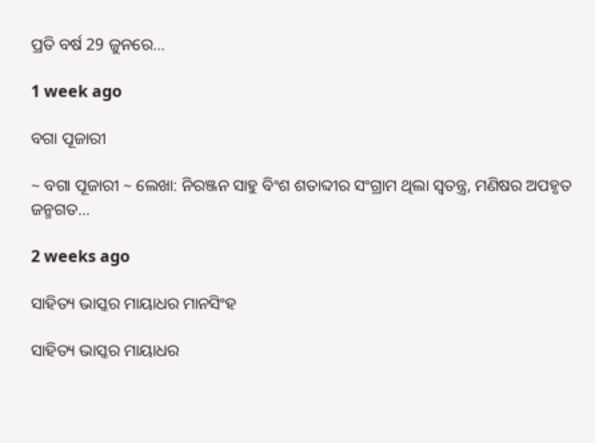ପ୍ରତି ବର୍ଷ 29 ଜୁନରେ…

1 week ago

ବଗା ପୂଜାରୀ

~ ବଗା ପୂଜାରୀ ~ ଲେଖା: ନିରଞ୍ଜନ ସାହୁ ବିଂଶ ଶତାବ୍ଦୀର ସଂଗ୍ରାମ ଥିଲା ସ୍ଵତନ୍ତ୍ର, ମଣିଷର ଅପହୃତ ଜନ୍ମଗତ…

2 weeks ago

ସାହିତ୍ୟ ଭାସ୍କର ମାୟାଧର ମାନସିଂହ

ସାହିତ୍ୟ ଭାସ୍କର ମାୟାଧର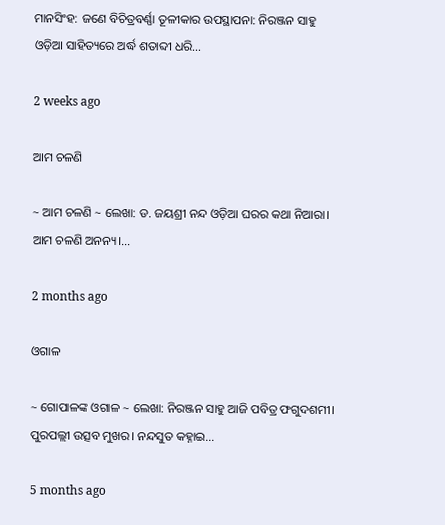ମାନସିଂହ: ଜଣେ ବିଚିତ୍ରବର୍ଣ୍ଣା ତୂଳୀକାର ଉପସ୍ଥାପନା: ନିରଞ୍ଜନ ସାହୁ ଓଡ଼ିଆ ସାହିତ୍ୟରେ ଅର୍ଦ୍ଧ ଶତାବ୍ଦୀ ଧରି…

2 weeks ago

ଆମ ଚଳଣି

~ ଆମ ଚଳଣି ~ ଲେଖା: ଡ. ଜୟଶ୍ରୀ ନନ୍ଦ ଓଡ଼ିଆ ଘରର କଥା ନିଆରା। ଆମ ଚଳଣି ଅନନ୍ୟ।…

2 months ago

ଓଗାଳ

~ ଗୋପାଳଙ୍କ ଓଗାଳ ~ ଲେଖା: ନିରଞ୍ଜନ ସାହୁ ଆଜି ପବିତ୍ର ଫଗୁଦଶମୀ। ପୁରପଲ୍ଲୀ ଉତ୍ସବ ମୁଖର। ନନ୍ଦସୁତ କହ୍ନାଇ…

5 months ago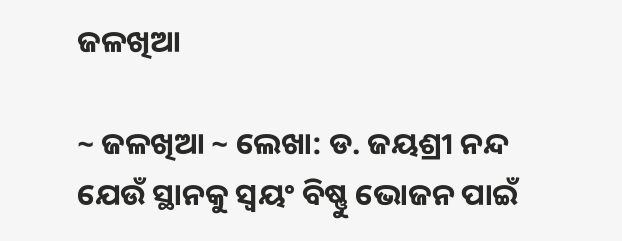ଜଳଖିଆ

~ ଜଳଖିଆ ~ ଲେଖା: ଡ. ଜୟଶ୍ରୀ ନନ୍ଦ ଯେଉଁ ସ୍ଥାନକୁ ସ୍ବୟଂ ବିଷ୍ଣୁ ଭୋଜନ ପାଇଁ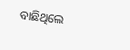ବାଛିଥିଲେ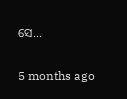ସେ…

5 months ago